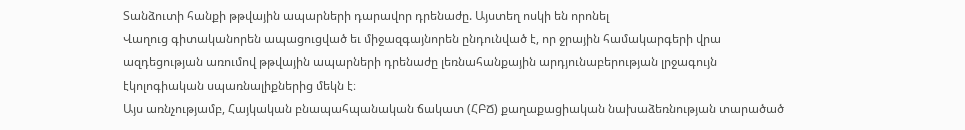Տանձուտի հանքի թթվային ապարների դարավոր դրենաժը. Այստեղ ոսկի են որոնել
Վաղուց գիտականորեն ապացուցված եւ միջազգայնորեն ընդունված է, որ ջրային համակարգերի վրա ազդեցության առումով թթվային ապարների դրենաժը լեռնահանքային արդյունաբերության լրջագույն էկոլոգիական սպառնալիքներից մեկն է։
Այս առնչությամբ, Հայկական բնապահպանական ճակատ (ՀԲՃ) քաղաքացիական նախաձեռնության տարածած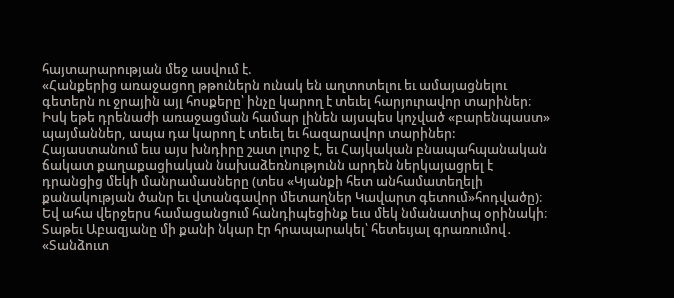հայտարարության մեջ ասվում է.
«Հանքերից առաջացող թթուներն ունակ են աղտոտելու եւ ամայացնելու գետերն ու ջրային այլ հոսքերը՝ ինչը կարող է տեւել հարյուրավոր տարիներ։ Իսկ եթե դրենաժի առաջացման համար լինեն այսպես կոչված «բարենպաստ» պայմաններ, ապա դա կարող է տեւել եւ հազարավոր տարիներ:
Հայաստանում եւս այս խնդիրը շատ լուրջ է, եւ Հայկական բնապահպանական ճակատ քաղաքացիական նախաձեռնությունն արդեն ներկայացրել է դրանցից մեկի մանրամասները (տես «Կյանքի հետ անհամատեղելի քանակության ծանր եւ վտանգավոր մետաղներ Կավարտ գետում»հոդվածը)։
Եվ ահա վերջերս համացանցում հանդիպեցինք եւս մեկ նմանատիպ օրինակի։ Տաթեւ Աբազյանը մի քանի նկար էր հրապարակել՝ հետեւյալ գրառումով․ «Տանձուտ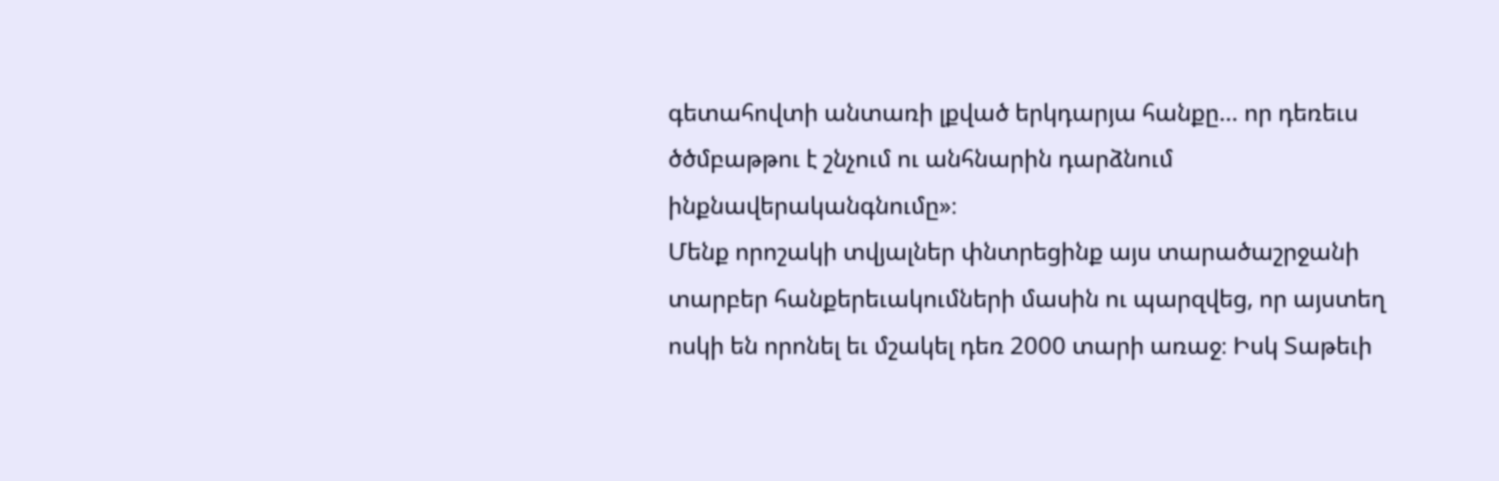գետահովտի անտառի լքված երկդարյա հանքը… որ դեռեւս ծծմբաթթու է շնչում ու անհնարին դարձնում ինքնավերականգնումը»։
Մենք որոշակի տվյալներ փնտրեցինք այս տարածաշրջանի տարբեր հանքերեւակումների մասին ու պարզվեց, որ այստեղ ոսկի են որոնել եւ մշակել դեռ 2000 տարի առաջ։ Իսկ Տաթեւի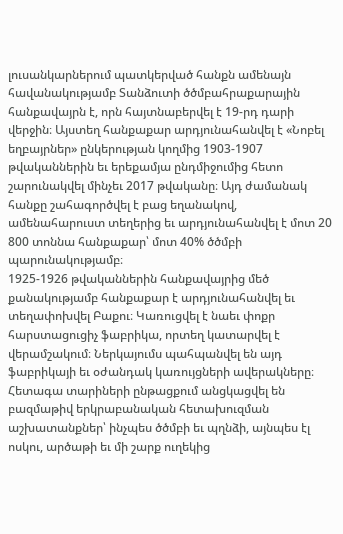լուսանկարներում պատկերված հանքն ամենայն հավանակությամբ Տանձուտի ծծմբահրաքարային հանքավայրն է, որն հայտնաբերվել է 19-րդ դարի վերջին։ Այստեղ հանքաքար արդյունահանվել է «Նոբել եղբայրներ» ընկերության կողմից 1903-1907 թվականներին եւ երեքամյա ընդմիջումից հետո շարունակվել մինչեւ 2017 թվականը։ Այդ ժամանակ հանքը շահագործվել է բաց եղանակով, ամենահարուստ տեղերից եւ արդյունահանվել է մոտ 20 800 տոննա հանքաքար՝ մոտ 40% ծծմբի պարունակությամբ։
1925-1926 թվականներին հանքավայրից մեծ քանակությամբ հանքաքար է արդյունահանվել եւ տեղափոխվել Բաքու։ Կառուցվել է նաեւ փոքր հարստացուցիչ ֆաբրիկա, որտեղ կատարվել է վերամշակում։ Ներկայումս պահպանվել են այդ ֆաբրիկայի եւ օժանդակ կառույցների ավերակները։
Հետագա տարիների ընթացքում անցկացվել են բազմաթիվ երկրաբանական հետախուզման աշխատանքներ՝ ինչպես ծծմբի եւ պղնձի, այնպես էլ ոսկու, արծաթի եւ մի շարք ուղեկից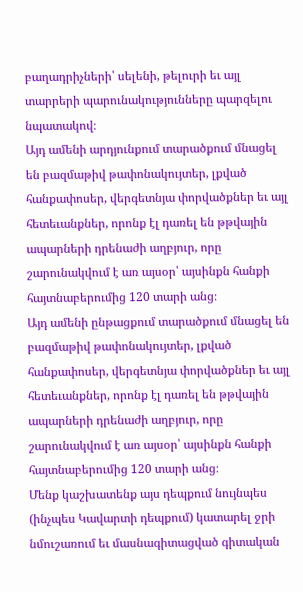բաղադրիչների՝ սելենի, թելուրի եւ այլ տարրերի պարունակությունները պարզելու նպատակով։
Այդ ամենի արդյունքում տարածքում մնացել են բազմաթիվ թափոնակույտեր, լքված հանքափոսեր, վերգետնյա փորվածքներ եւ այլ հետեւանքներ, որոնք էլ դառել են թթվային ապարների դրենաժի աղբյուր, որը շարունակվում է առ այսօր՝ այսինքն հանքի հայտնաբերումից 120 տարի անց։
Այդ ամենի ընթացքում տարածքում մնացել են բազմաթիվ թափոնակույտեր, լքված հանքափոսեր, վերգետնյա փորվածքներ եւ այլ հետեւանքներ, որոնք էլ դառել են թթվային ապարների դրենաժի աղբյուր, որը շարունակվում է առ այսօր՝ այսինքն հանքի հայտնաբերումից 120 տարի անց։
Մենք կաշխատենք այս դեպքում նույնպես (ինչպես Կավարտի դեպքում) կատարել ջրի նմուշառում եւ մասնագիտացված գիտական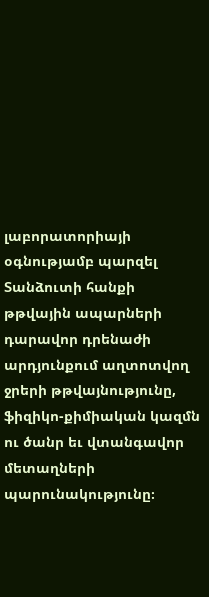լաբորատորիայի օգնությամբ պարզել Տանձուտի հանքի թթվային ապարների դարավոր դրենաժի արդյունքում աղտոտվող ջրերի թթվայնությունը, ֆիզիկո-քիմիական կազմն ու ծանր եւ վտանգավոր մետաղների պարունակությունը։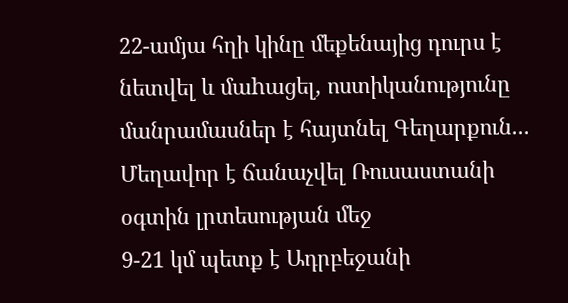22-ամյա հղի կինը մեքենայից դուրս է նետվել և մաhացել, ոստիկանությունը մանրամասներ է հայտնել Գեղարքուն...
Մեղավոր է ճանաչվել Ռուսաստանի օգտին լրտեսության մեջ
9-21 կմ պետք է Ադրբեջանի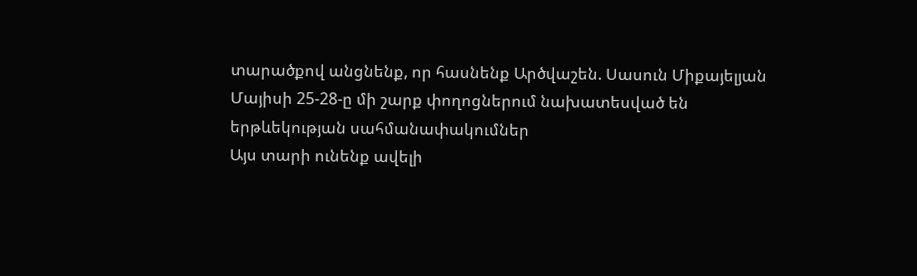տարածքով անցնենք, որ հասնենք Արծվաշեն. Սասուն Միքայելյան
Մայիսի 25-28-ը մի շարք փողոցներում նախատեսված են երթևեկության սահմանափակումներ
Այս տարի ունենք ավելի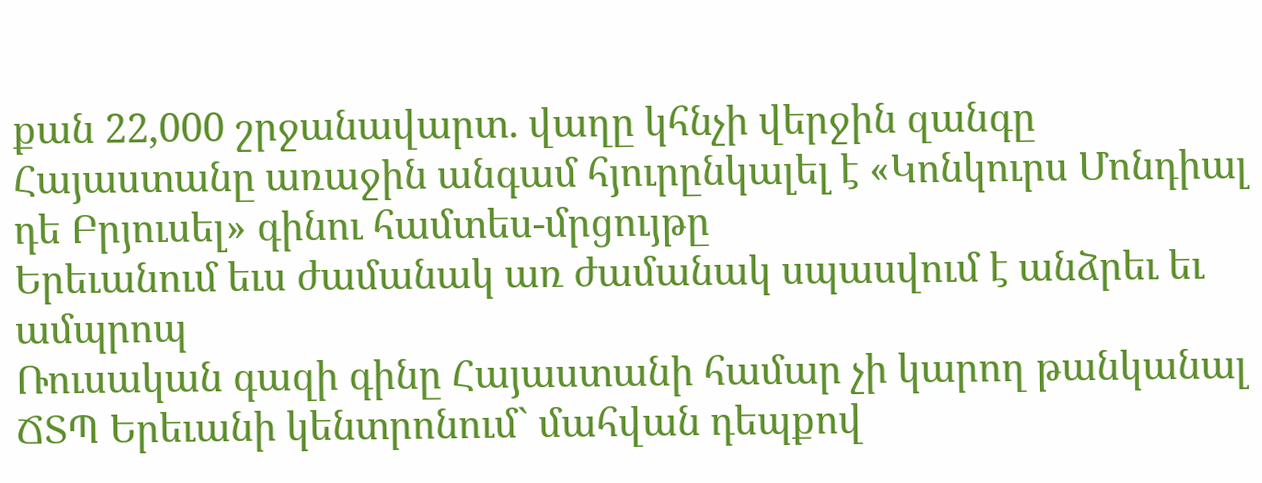քան 22,000 շրջանավարտ. վաղը կհնչի վերջին զանգը
Հայաստանը առաջին անգամ հյուրընկալել է «Կոնկուրս Մոնդիալ դե Բրյուսել» գինու համտես-մրցույթը
Երեւանում եւս ժամանակ առ ժամանակ սպասվում է անձրեւ եւ ամպրոպ
Ռուսական գազի գինը Հայաստանի համար չի կարող թանկանալ
ՃՏՊ Երեւանի կենտրոնում` մահվան դեպքով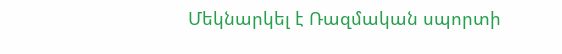Մեկնարկել է Ռազմական սպորտի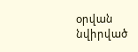օրվան նվիրված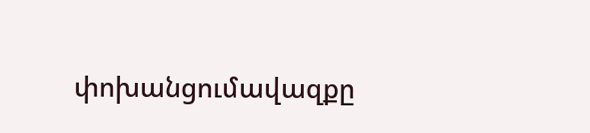փոխանցումավազքը